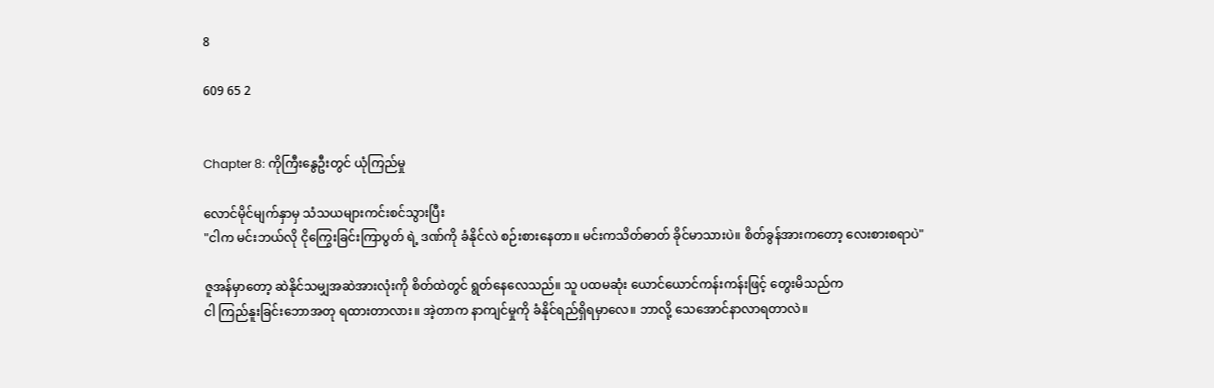8

609 65 2


Chapter 8: ကိုကြီးနွေဦးတွင် ယုံကြည်မှု

လောင်မိုင်မျက်နှာမှ သံသယများကင်းစင်သွားပြီး
"ငါက မင်းဘယ်လို ငိုကြွေးခြင်းကြာပွတ် ရဲ့ ဒဏ်ကို ခံနိုင်လဲ စဉ်းစားနေတာ။ မင်းကသိတ်ဓာတ် ခိုင်မာသားပဲ။ စိတ်ခွန်အားကတော့ လေးစားစရာပဲ"

ဇူအန်မှာတော့ ဆဲနိုင်သမျှအဆဲအားလုံးကို စိတ်ထဲတွင် ရွတ်နေလေသည်။ သူ ပထမဆုံး ယောင်ယောင်ကန်းကန်းဖြင့် တွေးမိသည်က
ငါ ကြည်နူးခြင်းဘောအတု ရထားတာလား။ အဲ့တာက နာကျင်မှုကို ခံနိုင်ရည်ရှိရမှာလေ။ ဘာလို့ သေအောင်နာလာရတာလဲ။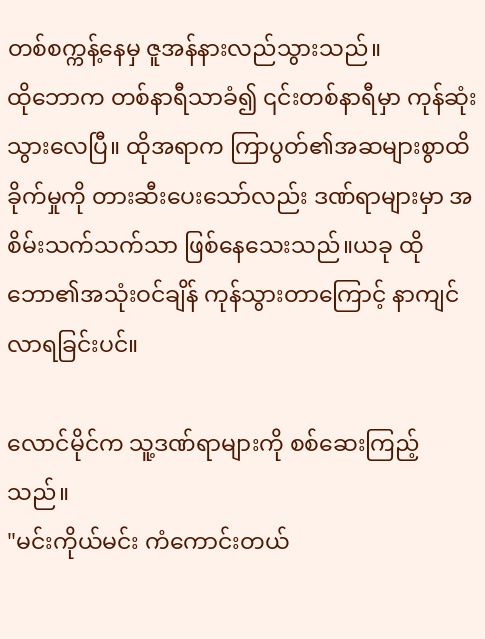တစ်စက္ကန့်နေမှ ဇူအန်နားလည်သွားသည်။
ထိုဘောက တစ်နာရီသာခံ၍ ၎င်းတစ်နာရီမှာ ကုန်ဆုံးသွားလေပြီ။ ထိုအရာက ကြာပွတ်၏အဆများစွာထိခိုက်မှုကို တားဆီးပေးသော်လည်း ဒဏ်ရာများမှာ အစိမ်းသက်သက်သာ ဖြစ်နေသေးသည်။ယခု ထိုဘော၏အသုံးဝင်ချိန် ကုန်သွားတာကြောင့် နာကျင်လာရခြင်းပင်။

လောင်မိုင်က သူ့ဒဏ်ရာများကို စစ်ဆေးကြည့်သည်။
"မင်းကိုယ်မင်း ကံကောင်းတယ်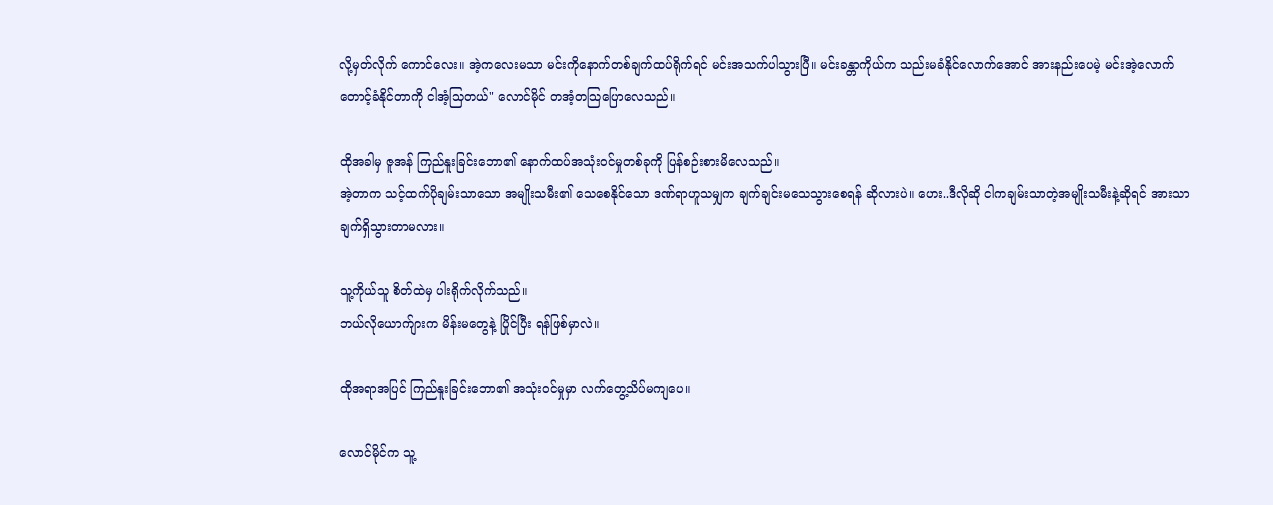လို့မှတ်လိုက် ကောင်လေး။ အဲ့ကလေးမသာ မင်းကိုနောက်တစ်ချက်ထပ်ရိုက်ရင် မင်းအသက်ပါသွားပြီ။ မင်းခန္တာကိုယ်က သည်းမခံနိုင်လောက်အောင် အားနည်းပေမဲ့ မင်းအဲ့လောက် တောင့်ခံနိုင်တာကို ငါအံ့သြတယ်" လောင်မိုင် တအံ့တသြပြောလေသည်။

ထိုအခါမှ ဇူအန် ကြည်နူးခြင်းဘော၏ နောက်ထပ်အသုံးဝင်မှုတစ်ခုကို ပြန်စဉ်းစားမိလေသည်။
အဲ့တာက သင့်ထက်ပိုချမ်းသာသော အမျိုးသမီး၏ သေစေနိုင်သော ဒဏ်ရာဟူသမျှက ချက်ချင်းမသေသွားစေရန် ဆိုလားပဲ။ ဟေး..ဒီလိုဆို ငါကချမ်းသာတဲ့အမျိုးသမီးနဲ့ဆိုရင် အားသာချက်ရှိသွားတာမလား။

သူ့ကိုယ်သူ စိတ်ထဲမှ ပါးရိုက်လိုက်သည်။
ဘယ်လိုယောက်ျားက မိန်းမတွေနဲ့ ပြိုင်ပြီး ရန်ဖြစ်မှာလဲ။

ထိုအရာအပြင် ကြည်နူးခြင်းဘော၏ အသုံးဝင်မှုမှာ လက်တွေ့သိပ်မကျပေ။

လောင်မိုင်က သူ့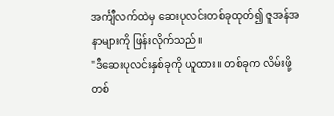အင်္ကျီလက်ထဲမှ ဆေးပုလင်းတစ်ခုထုတ်၍ ဇူအန်အနာများကို ဖြန်းလိုက်သည်။
"ဒီဆေးပုလင်းနှစ်ခုကို ယူထား။ တစ်ခုက လိမ်းဖို့ တစ်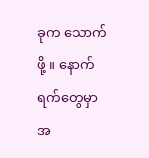ခုက သောက်ဖို့ ။ နောက်ရက်တွေမှာ အ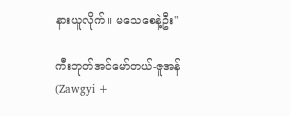နားယူလိုက်။ မသေစေနဲ့ဦး"

ကီးဘုတ်အင်မော်တယ်-ဇူအန် (Zawgyi +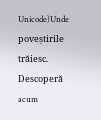Unicode)Unde poveștirile trăiesc. Descoperă acum